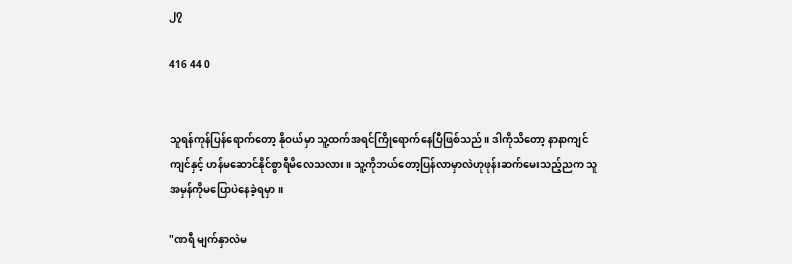၂၇

416 44 0


သူရန်ကုန်ပြန်ရောက်တော့ နိုဝယ်မှာ သူ့ထက်အရင်ကြိုရောက်နေပြီဖြစ်သည်။ ဒါကိုသိတော့ နာနာကျင်ကျင်နှင့် ဟန်မဆောင်နိုင်စွာရီမိလေသလား။ သူ့ကိုဘယ်တော့ပြန်လာမှာလဲဟုဖုန်းဆက်မေးသည့်ညက သူအမှန်ကိုမပြောပဲနေခဲ့ရမှာ။

"ဏရီ မျက်နှာလဲမ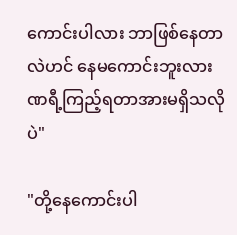ကောင်းပါလား ဘာဖြစ်နေတာလဲဟင် နေမကောင်းဘူးလား ဏရီ့ကြည့်ရတာအားမရှိသလိုပဲ"

"တို့နေကောင်းပါ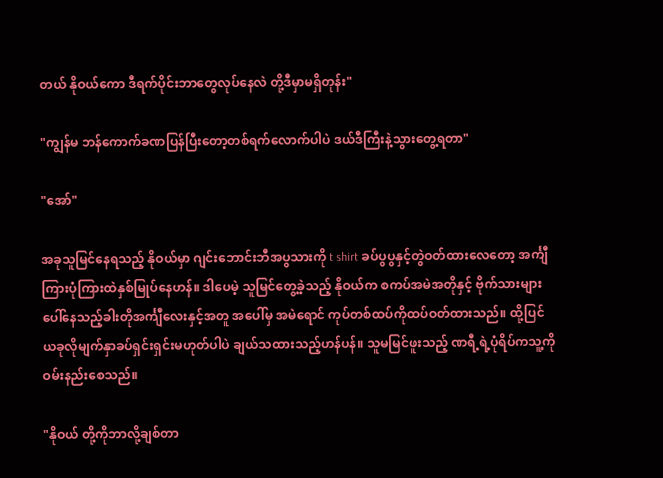တယ် နိုဝယ်ကော ဒီရက်ပိုင်းဘာတွေလုပ်နေလဲ တို့ဒီမှာမရှိတုန်း"

"ကျွန်မ ဘန်ကောက်ခဏပြန်ပြီးတော့တစ်ရက်လောက်ပါပဲ ဒယ်ဒီကြီးနဲ့သွားတွေ့ရတာ"

"အော်"

အခုသူမြင်နေရသည့် နိုဝယ်မှာ ဂျင်းဘောင်းဘီအပွသားကို t shirt ခပ်ပွပွနှင့်တွဲဝတ်ထားလေတော့ အင်္ကျီကြားပုံကြားထဲနှစ်မြုပ်နေဟန်။ ဒါပေမဲ့ သူမြင်တွေ့ခဲ့သည့် နိုဝယ်က စကပ်အမဲအတိုနှင့် ဗိုက်သားများပေါ်နေသည့်ခါးတိုအင်္ကျီလေးနှင့်အတူ အပေါ်မှ အမဲရောင် ကုပ်တစ်ထပ်ကိုထပ်ဝတ်ထားသည်။ ထို့ပြင် ယခုလိုမျက်နှာခပ်ရှင်းရှင်းမဟုတ်ပါပဲ ချယ်သထားသည့်ဟန်ပန်။ သူမမြင်ဖူးသည့် ဏရီ့ရဲ့ပုံရိပ်ကသူ့ကိုဝမ်းနည်းစေသည်။

"နိုဝယ် တို့ကိုဘာလို့ချစ်တာ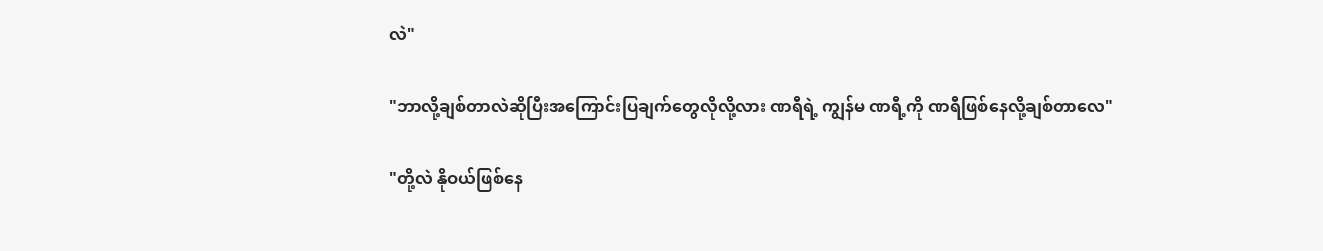လဲ"

"ဘာလို့ချစ်တာလဲဆိုပြီးအကြောင်းပြချက်တွေလိုလို့လား ဏရီရဲ့ ကျွန်မ ဏရီ့ကို ဏရီဖြစ်နေလို့ချစ်တာလေ"

"တို့လဲ နိုဝယ်ဖြစ်နေ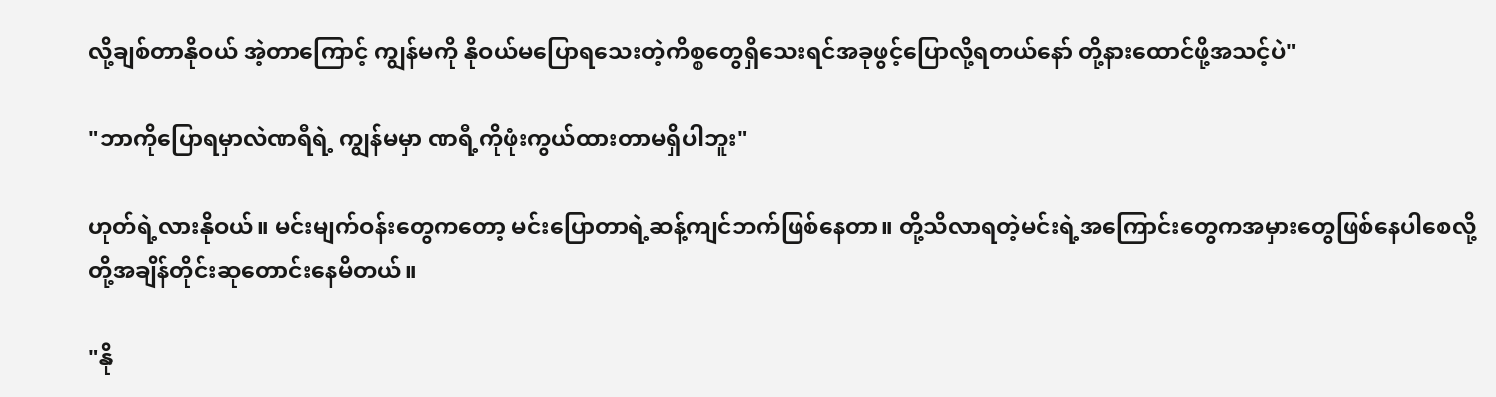လို့ချစ်တာနိုဝယ် အဲ့တာကြောင့် ကျွန်မကို နိုဝယ်မပြောရသေးတဲ့ကိစ္စတွေရှိသေးရင်အခုဖွင့်ပြောလို့ရတယ်နော် တို့နားထောင်ဖို့အသင့်ပဲ"

"ဘာကိုပြောရမှာလဲဏရီရဲ့ ကျွန်မမှာ ဏရီ့ကိုဖုံးကွယ်ထားတာမရှိပါဘူး"

ဟုတ်ရဲ့လားနိုဝယ်။ မင်းမျက်ဝန်းတွေကတော့ မင်းပြောတာရဲ့ဆန့်ကျင်ဘက်ဖြစ်နေတာ။ တို့သိလာရတဲ့မင်းရဲ့အကြောင်းတွေကအမှားတွေဖြစ်နေပါစေလို့တို့အချိန်တိုင်းဆုတောင်းနေမိတယ်။

"နို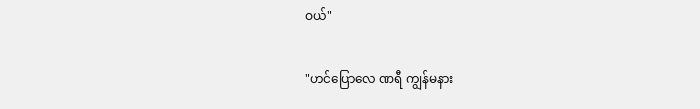ဝယ်"

"ဟင်ပြောလေ ဏရီ ကျွန်မနား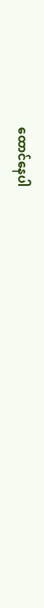ထောင်နေပါ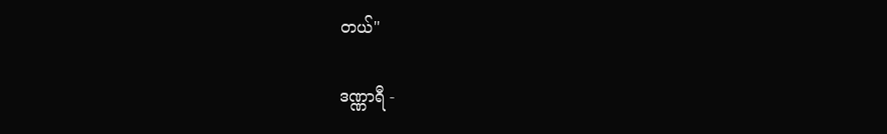တယ်"

ဒဏ္ဏာရီ -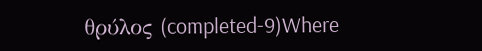θρύλος (completed-9)Where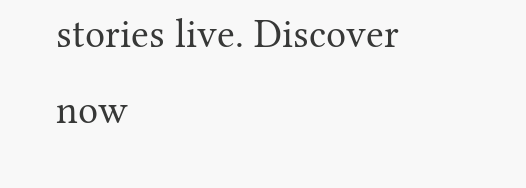stories live. Discover now